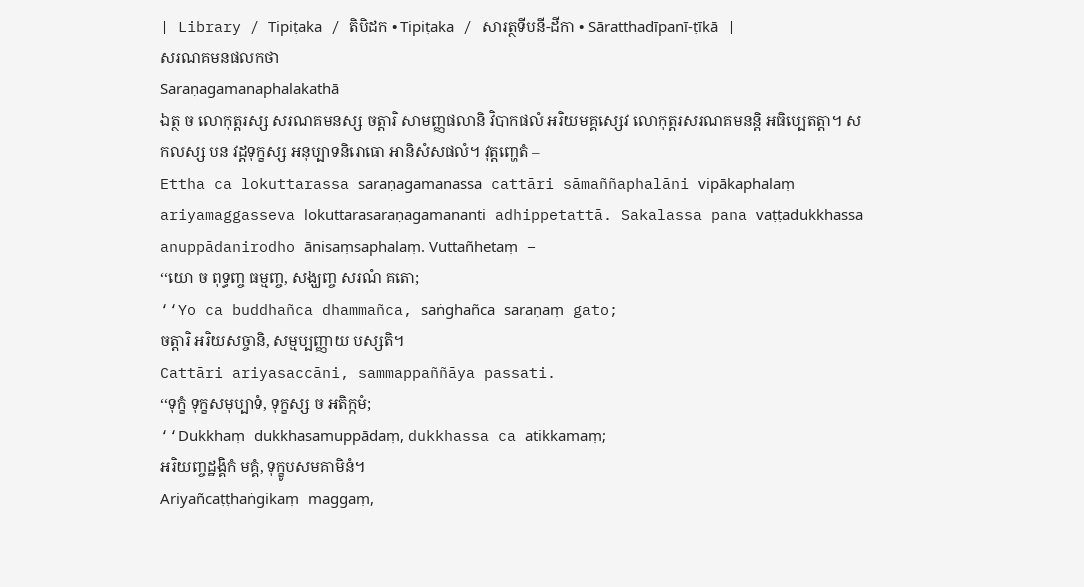| Library / Tipiṭaka / តិបិដក • Tipiṭaka / សារត្ថទីបនី-ដីកា • Sāratthadīpanī-ṭīkā |
សរណគមនផលកថា
Saraṇagamanaphalakathā
ឯត្ថ ច លោកុត្តរស្ស សរណគមនស្ស ចត្តារិ សាមញ្ញផលានិ វិបាកផលំ អរិយមគ្គស្សេវ លោកុត្តរសរណគមនន្តិ អធិប្បេតត្តា។ សកលស្ស បន វដ្ដទុក្ខស្ស អនុប្បាទនិរោធោ អានិសំសផលំ។ វុត្តញ្ហេតំ –
Ettha ca lokuttarassa saraṇagamanassa cattāri sāmaññaphalāni vipākaphalaṃ ariyamaggasseva lokuttarasaraṇagamananti adhippetattā. Sakalassa pana vaṭṭadukkhassa anuppādanirodho ānisaṃsaphalaṃ. Vuttañhetaṃ –
‘‘យោ ច ពុទ្ធញ្ច ធម្មញ្ច, សង្ឃញ្ច សរណំ គតោ;
‘‘Yo ca buddhañca dhammañca, saṅghañca saraṇaṃ gato;
ចត្តារិ អរិយសច្ចានិ, សម្មប្បញ្ញាយ បស្សតិ។
Cattāri ariyasaccāni, sammappaññāya passati.
‘‘ទុក្ខំ ទុក្ខសមុប្បាទំ, ទុក្ខស្ស ច អតិក្កមំ;
‘‘Dukkhaṃ dukkhasamuppādaṃ, dukkhassa ca atikkamaṃ;
អរិយញ្ចដ្ឋង្គិកំ មគ្គំ, ទុក្ខូបសមគាមិនំ។
Ariyañcaṭṭhaṅgikaṃ maggaṃ,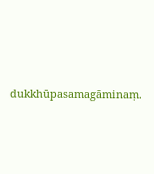dukkhūpasamagāminaṃ.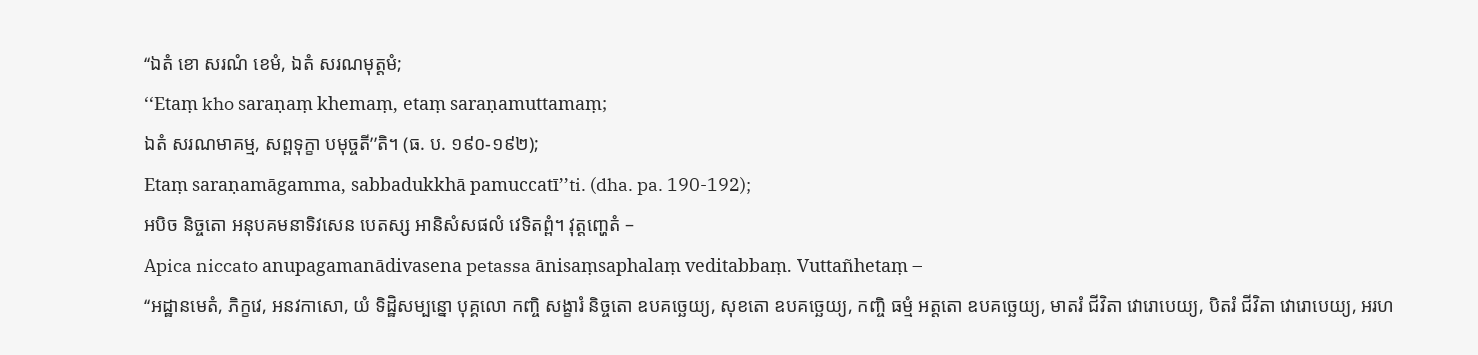‘‘ឯតំ ខោ សរណំ ខេមំ, ឯតំ សរណមុត្តមំ;
‘‘Etaṃ kho saraṇaṃ khemaṃ, etaṃ saraṇamuttamaṃ;
ឯតំ សរណមាគម្ម, សព្ពទុក្ខា បមុច្ចតី’’តិ។ (ធ. ប. ១៩០-១៩២);
Etaṃ saraṇamāgamma, sabbadukkhā pamuccatī’’ti. (dha. pa. 190-192);
អបិច និច្ចតោ អនុបគមនាទិវសេន បេតស្ស អានិសំសផលំ វេទិតព្ពំ។ វុត្តញ្ហេតំ –
Apica niccato anupagamanādivasena petassa ānisaṃsaphalaṃ veditabbaṃ. Vuttañhetaṃ –
‘‘អដ្ឋានមេតំ, ភិក្ខវេ, អនវកាសោ, យំ ទិដ្ឋិសម្បន្នោ បុគ្គលោ កញ្ចិ សង្ខារំ និច្ចតោ ឧបគច្ឆេយ្យ, សុខតោ ឧបគច្ឆេយ្យ, កញ្ចិ ធម្មំ អត្តតោ ឧបគច្ឆេយ្យ, មាតរំ ជីវិតា វោរោបេយ្យ, បិតរំ ជីវិតា វោរោបេយ្យ, អរហ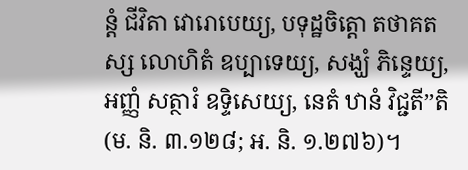ន្តំ ជីវិតា វោរោបេយ្យ, បទុដ្ឋចិត្តោ តថាគតស្ស លោហិតំ ឧប្បាទេយ្យ, សង្ឃំ ភិន្ទេយ្យ, អញ្ញំ សត្ថារំ ឧទ្ទិសេយ្យ, នេតំ ឋានំ វិជ្ជតី’’តិ (ម. និ. ៣.១២៨; អ. និ. ១.២៧៦)។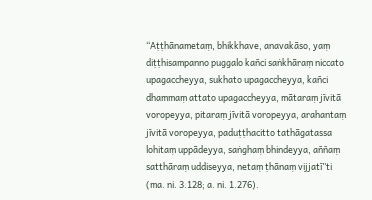‘‘Aṭṭhānametaṃ, bhikkhave, anavakāso, yaṃ diṭṭhisampanno puggalo kañci saṅkhāraṃ niccato upagaccheyya, sukhato upagaccheyya, kañci dhammaṃ attato upagaccheyya, mātaraṃ jīvitā voropeyya, pitaraṃ jīvitā voropeyya, arahantaṃ jīvitā voropeyya, paduṭṭhacitto tathāgatassa lohitaṃ uppādeyya, saṅghaṃ bhindeyya, aññaṃ satthāraṃ uddiseyya, netaṃ ṭhānaṃ vijjatī’’ti (ma. ni. 3.128; a. ni. 1.276).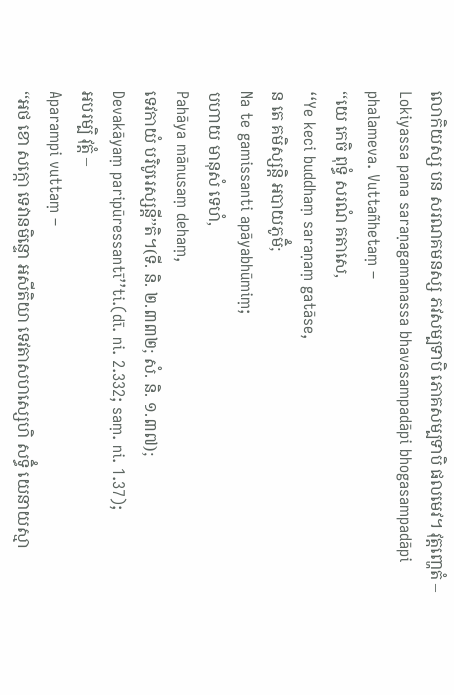លោកិយស្ស បន សរណគមនស្ស ភវសម្បទាបិ ភោគសម្បទាបិ ផលមេវ។ វុត្តញ្ហេតំ –
Lokiyassa pana saraṇagamanassa bhavasampadāpi bhogasampadāpi phalameva. Vuttañhetaṃ –
‘‘យេ កេចិ ពុទ្ធំ សរណំ គតាសេ,
‘‘Ye keci buddhaṃ saraṇaṃ gatāse,
ន តេ គមិស្សន្តិ អបាយភូមិំ;
Na te gamissanti apāyabhūmiṃ;
បហាយ មានុសំ ទេហំ,
Pahāya mānusaṃ dehaṃ,
ទេវកាយំ បរិបូរេស្សន្តី’’តិ។(ទី. និ. ២.៣៣២; សំ. និ. ១.៣៧);
Devakāyaṃ paripūressantī’’ti.(dī. ni. 2.332; saṃ. ni. 1.37);
អបរម្បិ វុត្តំ –
Aparampi vuttaṃ –
‘‘អថ ខោ សក្កោ ទេវានមិន្ទោ អសីតិយា ទេវតាសហស្សេហិ សទ្ធិំ យេនាយស្មា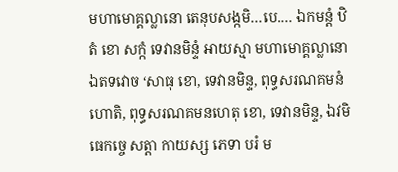មហាមោគ្គល្លានោ តេនុបសង្កមិ…បេ.… ឯកមន្តំ ឋិតំ ខោ សក្កំ ទេវានមិន្ទំ អាយស្មា មហាមោគ្គល្លានោ ឯតទវោច ‘សាធុ ខោ, ទេវានមិន្ទ, ពុទ្ធសរណគមនំ ហោតិ, ពុទ្ធសរណគមនហេតុ ខោ, ទេវានមិន្ទ, ឯវមិធេកច្ចេ សត្តា កាយស្ស ភេទា បរំ ម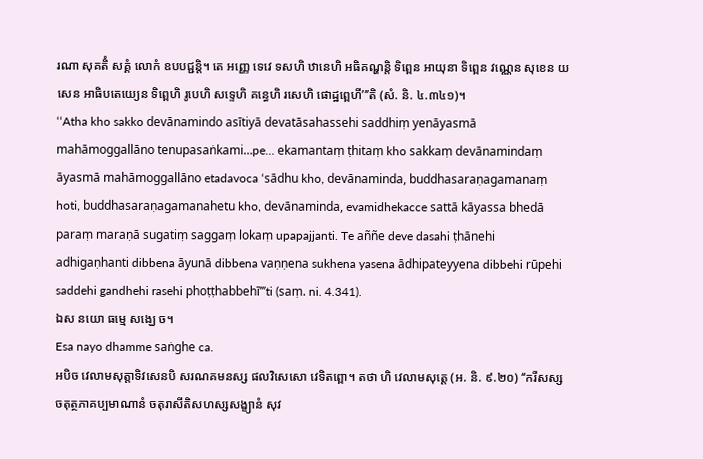រណា សុគតិំ សគ្គំ លោកំ ឧបបជ្ជន្តិ។ តេ អញ្ញេ ទេវេ ទសហិ ឋានេហិ អធិគណ្ហន្តិ ទិព្ពេន អាយុនា ទិព្ពេន វណ្ណេន សុខេន យសេន អាធិបតេយ្យេន ទិព្ពេហិ រូបេហិ សទ្ទេហិ គន្ធេហិ រសេហិ ផោដ្ឋព្ពេហី’’’តិ (សំ. និ. ៤.៣៤១)។
‘‘Atha kho sakko devānamindo asītiyā devatāsahassehi saddhiṃ yenāyasmā mahāmoggallāno tenupasaṅkami…pe… ekamantaṃ ṭhitaṃ kho sakkaṃ devānamindaṃ āyasmā mahāmoggallāno etadavoca ‘sādhu kho, devānaminda, buddhasaraṇagamanaṃ hoti, buddhasaraṇagamanahetu kho, devānaminda, evamidhekacce sattā kāyassa bhedā paraṃ maraṇā sugatiṃ saggaṃ lokaṃ upapajjanti. Te aññe deve dasahi ṭhānehi adhigaṇhanti dibbena āyunā dibbena vaṇṇena sukhena yasena ādhipateyyena dibbehi rūpehi saddehi gandhehi rasehi phoṭṭhabbehī’’’ti (saṃ. ni. 4.341).
ឯស នយោ ធម្មេ សង្ឃេ ច។
Esa nayo dhamme saṅghe ca.
អបិច វេលាមសុត្តាទិវសេនបិ សរណគមនស្ស ផលវិសេសោ វេទិតព្ពោ។ តថា ហិ វេលាមសុត្តេ (អ. និ. ៩.២០) ‘‘ករីសស្ស ចតុត្ថភាគប្បមាណានំ ចតុរាសីតិសហស្សសង្ខ្យានំ សុវ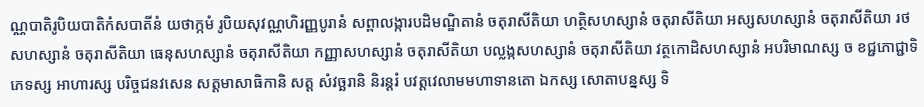ណ្ណបាតិរូបិយបាតិកំសបាតីនំ យថាក្កមំ រូបិយសុវណ្ណហិរញ្ញបូរានំ សព្ពាលង្ការបដិមណ្ឌិតានំ ចតុរាសីតិយា ហត្ថិសហស្សានំ ចតុរាសីតិយា អស្សសហស្សានំ ចតុរាសីតិយា រថសហស្សានំ ចតុរាសីតិយា ធេនុសហស្សានំ ចតុរាសីតិយា កញ្ញាសហស្សានំ ចតុរាសីតិយា បល្លង្កសហស្សានំ ចតុរាសីតិយា វត្ថកោដិសហស្សានំ អបរិមាណស្ស ច ខជ្ជភោជ្ជាទិភេទស្ស អាហារស្ស បរិច្ចជនវសេន សត្តមាសាធិកានិ សត្ត សំវច្ឆរានិ និរន្តរំ បវត្តវេលាមមហាទានតោ ឯកស្ស សោតាបន្នស្ស ទិ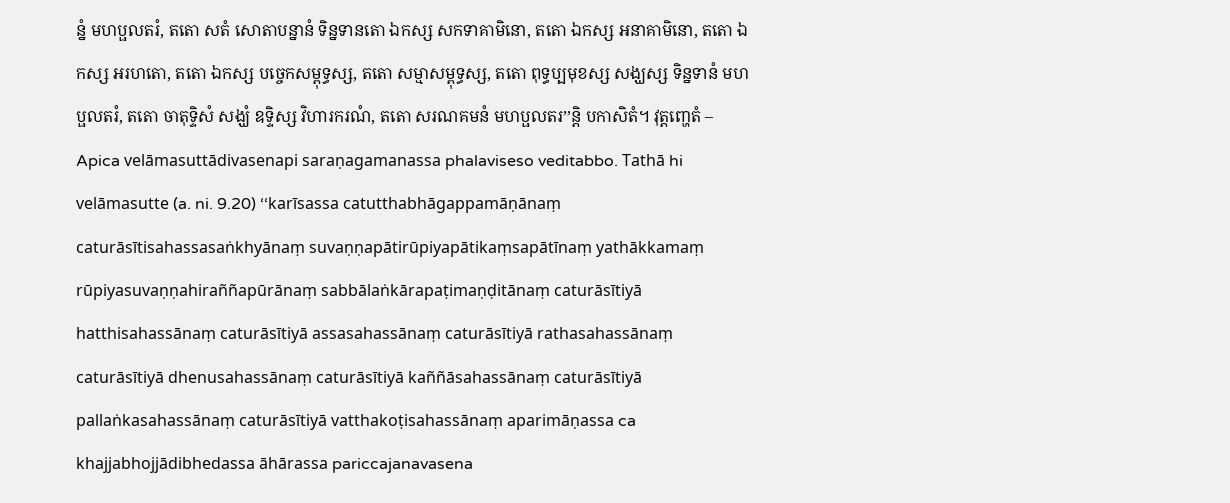ន្នំ មហប្ផលតរំ, តតោ សតំ សោតាបន្នានំ ទិន្នទានតោ ឯកស្ស សកទាគាមិនោ, តតោ ឯកស្ស អនាគាមិនោ, តតោ ឯកស្ស អរហតោ, តតោ ឯកស្ស បច្ចេកសម្ពុទ្ធស្ស, តតោ សម្មាសម្ពុទ្ធស្ស, តតោ ពុទ្ធប្បមុខស្ស សង្ឃស្ស ទិន្នទានំ មហប្ផលតរំ, តតោ ចាតុទ្ទិសំ សង្ឃំ ឧទ្ទិស្ស វិហារករណំ, តតោ សរណគមនំ មហប្ផលតរ’’ន្តិ បកាសិតំ។ វុត្តញ្ហេតំ –
Apica velāmasuttādivasenapi saraṇagamanassa phalaviseso veditabbo. Tathā hi velāmasutte (a. ni. 9.20) ‘‘karīsassa catutthabhāgappamāṇānaṃ caturāsītisahassasaṅkhyānaṃ suvaṇṇapātirūpiyapātikaṃsapātīnaṃ yathākkamaṃ rūpiyasuvaṇṇahiraññapūrānaṃ sabbālaṅkārapaṭimaṇḍitānaṃ caturāsītiyā hatthisahassānaṃ caturāsītiyā assasahassānaṃ caturāsītiyā rathasahassānaṃ caturāsītiyā dhenusahassānaṃ caturāsītiyā kaññāsahassānaṃ caturāsītiyā pallaṅkasahassānaṃ caturāsītiyā vatthakoṭisahassānaṃ aparimāṇassa ca khajjabhojjādibhedassa āhārassa pariccajanavasena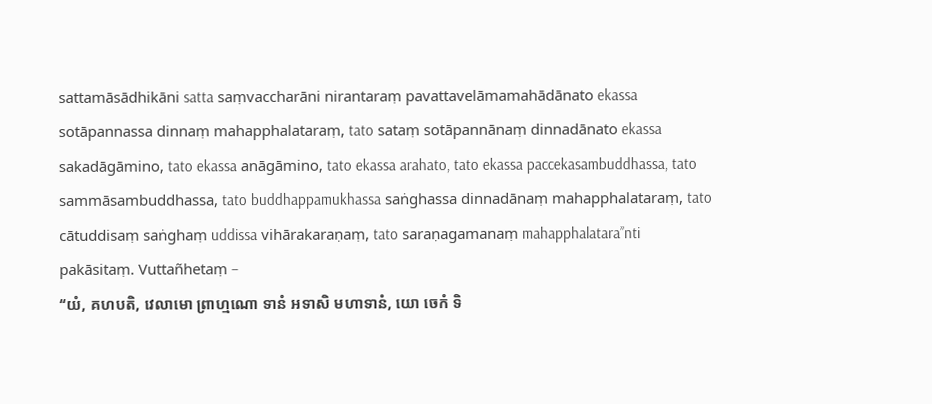sattamāsādhikāni satta saṃvaccharāni nirantaraṃ pavattavelāmamahādānato ekassa sotāpannassa dinnaṃ mahapphalataraṃ, tato sataṃ sotāpannānaṃ dinnadānato ekassa sakadāgāmino, tato ekassa anāgāmino, tato ekassa arahato, tato ekassa paccekasambuddhassa, tato sammāsambuddhassa, tato buddhappamukhassa saṅghassa dinnadānaṃ mahapphalataraṃ, tato cātuddisaṃ saṅghaṃ uddissa vihārakaraṇaṃ, tato saraṇagamanaṃ mahapphalatara’’nti pakāsitaṃ. Vuttañhetaṃ –
‘‘យំ, គហបតិ, វេលាមោ ព្រាហ្មណោ ទានំ អទាសិ មហាទានំ, យោ ចេកំ ទិ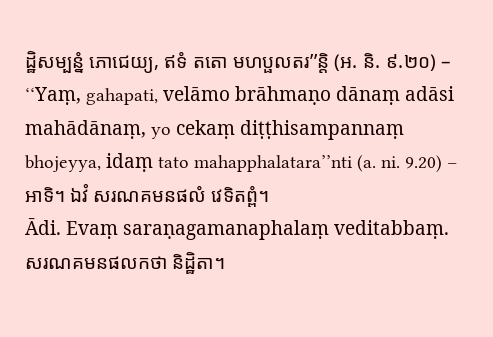ដ្ឋិសម្បន្នំ ភោជេយ្យ, ឥទំ តតោ មហប្ផលតរ’’ន្តិ (អ. និ. ៩.២០) –
‘‘Yaṃ, gahapati, velāmo brāhmaṇo dānaṃ adāsi mahādānaṃ, yo cekaṃ diṭṭhisampannaṃ bhojeyya, idaṃ tato mahapphalatara’’nti (a. ni. 9.20) –
អាទិ។ ឯវំ សរណគមនផលំ វេទិតព្ពំ។
Ādi. Evaṃ saraṇagamanaphalaṃ veditabbaṃ.
សរណគមនផលកថា និដ្ឋិតា។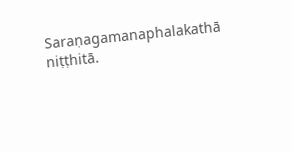Saraṇagamanaphalakathā niṭṭhitā.